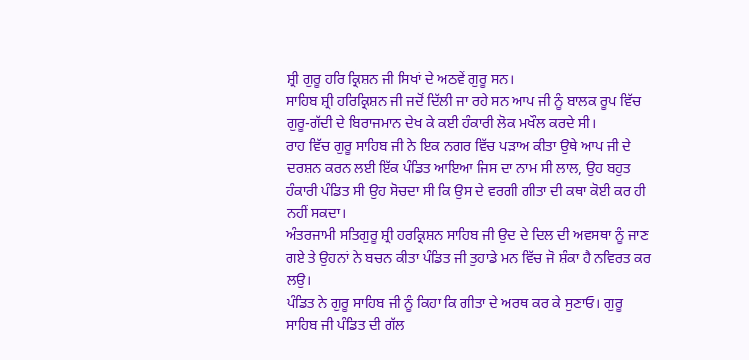ਸ਼੍ਰੀ ਗੁਰੂ ਹਰਿ ਕ੍ਰਿਸ਼ਨ ਜੀ ਸਿਖਾਂ ਦੇ ਅਠਵੇਂ ਗੁਰੂ ਸਨ।
ਸਾਹਿਬ ਸ਼੍ਰੀ ਹਰਿਕ੍ਰਿਸ਼ਨ ਜੀ ਜਦੋਂ ਦਿੱਲੀ ਜਾ ਰਹੇ ਸਨ ਆਪ ਜੀ ਨੂੰ ਬਾਲਕ ਰੂਪ ਵਿੱਚ ਗੁਰੂ-ਗੱਦੀ ਦੇ ਬਿਰਾਜਮਾਨ ਦੇਖ ਕੇ ਕਈ ਹੰਕਾਰੀ ਲੋਕ ਮਖੌਲ ਕਰਦੇ ਸੀ।
ਰਾਹ ਵਿੱਚ ਗੁਰੂ ਸਾਹਿਬ ਜੀ ਨੇ ਇਕ ਨਗਰ ਵਿੱਚ ਪੜਾਅ ਕੀਤਾ ਉਥੇ ਆਪ ਜੀ ਦੇ ਦਰਸ਼ਨ ਕਰਨ ਲਈ ਇੱਕ ਪੰਡਿਤ ਆਇਆ ਜਿਸ ਦਾ ਨਾਮ ਸੀ ਲਾਲ, ਉਹ ਬਹੁਤ ਹੰਕਾਰੀ ਪੰਡਿਤ ਸੀ ਉਹ ਸੋਚਦਾ ਸੀ ਕਿ ਉਸ ਦੇ ਵਰਗੀ ਗੀਤਾ ਦੀ ਕਥਾ ਕੋਈ ਕਰ ਹੀ ਨਹੀਂ ਸਕਦਾ।
ਅੰਤਰਜਾਮੀ ਸਤਿਗੁਰੂ ਸ਼੍ਰੀ ਹਰਕ੍ਰਿਸ਼ਨ ਸਾਹਿਬ ਜੀ ਉਦ ਦੇ ਦਿਲ ਦੀ ਅਵਸਥਾ ਨੂੰ ਜਾਣ ਗਏ ਤੇ ਉਹਨਾਂ ਨੇ ਬਚਨ ਕੀਤਾ ਪੰਡਿਤ ਜੀ ਤੁਹਾਡੇ ਮਨ ਵਿੱਚ ਜੋ ਸ਼ੰਕਾ ਹੈ ਨਵਿਰਤ ਕਰ ਲਉ।
ਪੰਡਿਤ ਨੇ ਗੁਰੂ ਸਾਹਿਬ ਜੀ ਨੂੰ ਕਿਹਾ ਕਿ ਗੀਤਾ ਦੇ ਅਰਥ ਕਰ ਕੇ ਸੁਣਾਓ। ਗੁਰੂ ਸਾਹਿਬ ਜੀ ਪੰਡਿਤ ਦੀ ਗੱਲ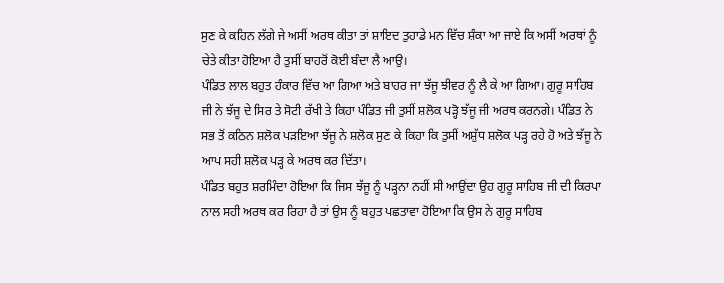ਸੁਣ ਕੇ ਕਹਿਨ ਲੱਗੇ ਜੇ ਅਸੀਂ ਅਰਥ ਕੀਤਾ ਤਾਂ ਸ਼ਾਇਦ ਤੁਹਾਡੇ ਮਨ ਵਿੱਚ ਸ਼ੰਕਾ ਆ ਜਾਏ ਕਿ ਅਸੀਂ ਅਰਥਾਂ ਨੂੰ ਚੇਤੇ ਕੀਤਾ ਹੋਇਆ ਹੈ ਤੁਸੀਂ ਬਾਹਰੋਂ ਕੋਈ ਬੰਦਾ ਲੈ ਆਉ।
ਪੰਡਿਤ ਲਾਲ ਬਹੁਤ ਹੰਕਾਰ ਵਿੱਚ ਆ ਗਿਆ ਅਤੇ ਬਾਹਰ ਜਾ ਝੱਜੂ ਝੀਵਰ ਨੂੰ ਲੈ ਕੇ ਆ ਗਿਆ। ਗੁਰੂ ਸਾਹਿਬ ਜੀ ਨੇ ਝੱਜੂ ਦੇ ਸਿਰ ਤੇ ਸੋਟੀ ਰੱਖੀ ਤੇ ਕਿਹਾ ਪੰਡਿਤ ਜੀ ਤੁਸੀਂ ਸ਼ਲੋਕ ਪੜ੍ਹੋ ਝੱਜੂ ਜੀ ਅਰਥ ਕਰਨਗੇ। ਪੰਡਿਤ ਨੇ ਸਭ ਤੋਂ ਕਠਿਨ ਸ਼ਲੋਕ ਪੜਇਆ ਝੱਜੂ ਨੇ ਸ਼ਲੋਕ ਸੁਣ ਕੇ ਕਿਹਾ ਕਿ ਤੁਸੀਂ ਅਸ਼ੁੱਧ ਸ਼ਲੋਕ ਪੜ੍ਹ ਰਹੇ ਹੋ ਅਤੇ ਝੱਜੂ ਨੇ ਆਪ ਸਹੀ ਸ਼ਲੋਕ ਪੜ੍ਹ ਕੇ ਅਰਥ ਕਰ ਦਿੱਤਾ।
ਪੰਡਿਤ ਬਹੁਤ ਸ਼ਰਮਿੰਦਾ ਹੋਇਆ ਕਿ ਜਿਸ ਝੱਜੂ ਨੂੰ ਪੜ੍ਹਨਾ ਨਹੀਂ ਸੀ ਆਉਂਦਾ ਉਹ ਗੁਰੂ ਸਾਹਿਬ ਜੀ ਦੀ ਕਿਰਪਾ ਨਾਲ ਸਹੀ ਅਰਥ ਕਰ ਰਿਹਾ ਹੈ ਤਾਂ ਉਸ ਨੂੰ ਬਹੁਤ ਪਛਤਾਵਾ ਹੋਇਆ ਕਿ ਉਸ ਨੇ ਗੁਰੂ ਸਾਹਿਬ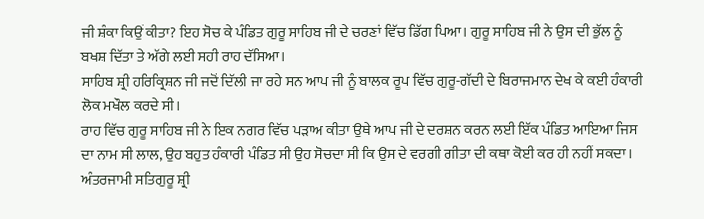ਜੀ ਸ਼ੰਕਾ ਕਿਉਂ ਕੀਤਾ? ਇਹ ਸੋਚ ਕੇ ਪੰਡਿਤ ਗੁਰੂ ਸਾਹਿਬ ਜੀ ਦੇ ਚਰਣਾਂ ਵਿੱਚ ਡਿੱਗ ਪਿਆ। ਗੁਰੂ ਸਾਹਿਬ ਜੀ ਨੇ ਉਸ ਦੀ ਭੁੱਲ ਨੂੰ ਬਖਸ਼ ਦਿੱਤਾ ਤੇ ਅੱਗੇ ਲਈ ਸਹੀ ਰਾਹ ਦੱਸਿਆ।
ਸਾਹਿਬ ਸ਼੍ਰੀ ਹਰਿਕ੍ਰਿਸ਼ਨ ਜੀ ਜਦੋਂ ਦਿੱਲੀ ਜਾ ਰਹੇ ਸਨ ਆਪ ਜੀ ਨੂੰ ਬਾਲਕ ਰੂਪ ਵਿੱਚ ਗੁਰੂ-ਗੱਦੀ ਦੇ ਬਿਰਾਜਮਾਨ ਦੇਖ ਕੇ ਕਈ ਹੰਕਾਰੀ ਲੋਕ ਮਖੌਲ ਕਰਦੇ ਸੀ।
ਰਾਹ ਵਿੱਚ ਗੁਰੂ ਸਾਹਿਬ ਜੀ ਨੇ ਇਕ ਨਗਰ ਵਿੱਚ ਪੜਾਅ ਕੀਤਾ ਉਥੇ ਆਪ ਜੀ ਦੇ ਦਰਸ਼ਨ ਕਰਨ ਲਈ ਇੱਕ ਪੰਡਿਤ ਆਇਆ ਜਿਸ ਦਾ ਨਾਮ ਸੀ ਲਾਲ, ਉਹ ਬਹੁਤ ਹੰਕਾਰੀ ਪੰਡਿਤ ਸੀ ਉਹ ਸੋਚਦਾ ਸੀ ਕਿ ਉਸ ਦੇ ਵਰਗੀ ਗੀਤਾ ਦੀ ਕਥਾ ਕੋਈ ਕਰ ਹੀ ਨਹੀਂ ਸਕਦਾ।
ਅੰਤਰਜਾਮੀ ਸਤਿਗੁਰੂ ਸ਼੍ਰੀ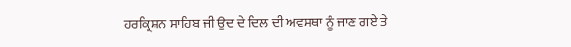ਹਰਕ੍ਰਿਸ਼ਨ ਸਾਹਿਬ ਜੀ ਉਦ ਦੇ ਦਿਲ ਦੀ ਅਵਸਥਾ ਨੂੰ ਜਾਣ ਗਏ ਤੇ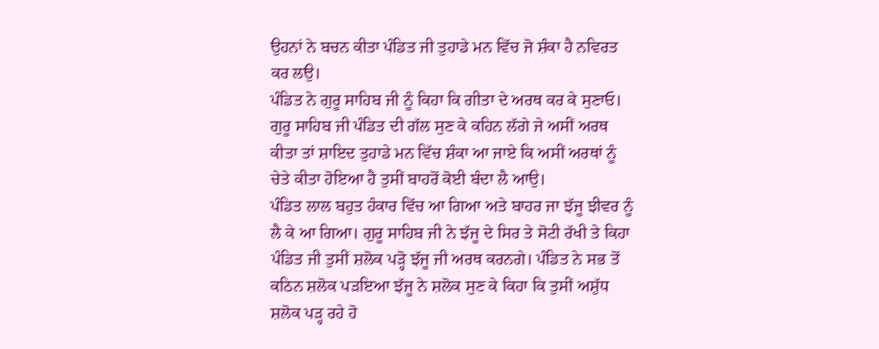ਉਹਨਾਂ ਨੇ ਬਚਨ ਕੀਤਾ ਪੰਡਿਤ ਜੀ ਤੁਹਾਡੇ ਮਨ ਵਿੱਚ ਜੋ ਸ਼ੰਕਾ ਹੈ ਨਵਿਰਤ ਕਰ ਲਉ।
ਪੰਡਿਤ ਨੇ ਗੁਰੂ ਸਾਹਿਬ ਜੀ ਨੂੰ ਕਿਹਾ ਕਿ ਗੀਤਾ ਦੇ ਅਰਥ ਕਰ ਕੇ ਸੁਣਾਓ। ਗੁਰੂ ਸਾਹਿਬ ਜੀ ਪੰਡਿਤ ਦੀ ਗੱਲ ਸੁਣ ਕੇ ਕਹਿਨ ਲੱਗੇ ਜੇ ਅਸੀਂ ਅਰਥ ਕੀਤਾ ਤਾਂ ਸ਼ਾਇਦ ਤੁਹਾਡੇ ਮਨ ਵਿੱਚ ਸ਼ੰਕਾ ਆ ਜਾਏ ਕਿ ਅਸੀਂ ਅਰਥਾਂ ਨੂੰ ਚੇਤੇ ਕੀਤਾ ਹੋਇਆ ਹੈ ਤੁਸੀਂ ਬਾਹਰੋਂ ਕੋਈ ਬੰਦਾ ਲੈ ਆਉ।
ਪੰਡਿਤ ਲਾਲ ਬਹੁਤ ਹੰਕਾਰ ਵਿੱਚ ਆ ਗਿਆ ਅਤੇ ਬਾਹਰ ਜਾ ਝੱਜੂ ਝੀਵਰ ਨੂੰ ਲੈ ਕੇ ਆ ਗਿਆ। ਗੁਰੂ ਸਾਹਿਬ ਜੀ ਨੇ ਝੱਜੂ ਦੇ ਸਿਰ ਤੇ ਸੋਟੀ ਰੱਖੀ ਤੇ ਕਿਹਾ ਪੰਡਿਤ ਜੀ ਤੁਸੀਂ ਸ਼ਲੋਕ ਪੜ੍ਹੋ ਝੱਜੂ ਜੀ ਅਰਥ ਕਰਨਗੇ। ਪੰਡਿਤ ਨੇ ਸਭ ਤੋਂ ਕਠਿਨ ਸ਼ਲੋਕ ਪੜਇਆ ਝੱਜੂ ਨੇ ਸ਼ਲੋਕ ਸੁਣ ਕੇ ਕਿਹਾ ਕਿ ਤੁਸੀਂ ਅਸ਼ੁੱਧ ਸ਼ਲੋਕ ਪੜ੍ਹ ਰਹੇ ਹੋ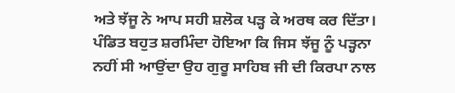ਅਤੇ ਝੱਜੂ ਨੇ ਆਪ ਸਹੀ ਸ਼ਲੋਕ ਪੜ੍ਹ ਕੇ ਅਰਥ ਕਰ ਦਿੱਤਾ।
ਪੰਡਿਤ ਬਹੁਤ ਸ਼ਰਮਿੰਦਾ ਹੋਇਆ ਕਿ ਜਿਸ ਝੱਜੂ ਨੂੰ ਪੜ੍ਹਨਾ ਨਹੀਂ ਸੀ ਆਉਂਦਾ ਉਹ ਗੁਰੂ ਸਾਹਿਬ ਜੀ ਦੀ ਕਿਰਪਾ ਨਾਲ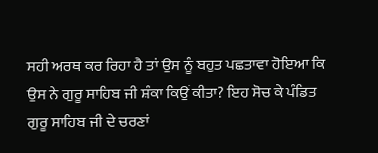ਸਹੀ ਅਰਥ ਕਰ ਰਿਹਾ ਹੈ ਤਾਂ ਉਸ ਨੂੰ ਬਹੁਤ ਪਛਤਾਵਾ ਹੋਇਆ ਕਿ ਉਸ ਨੇ ਗੁਰੂ ਸਾਹਿਬ ਜੀ ਸ਼ੰਕਾ ਕਿਉਂ ਕੀਤਾ? ਇਹ ਸੋਚ ਕੇ ਪੰਡਿਤ ਗੁਰੂ ਸਾਹਿਬ ਜੀ ਦੇ ਚਰਣਾਂ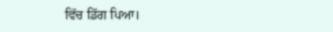ਵਿੱਚ ਡਿੱਗ ਪਿਆ।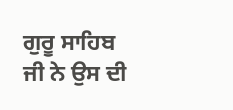ਗੁਰੂ ਸਾਹਿਬ ਜੀ ਨੇ ਉਸ ਦੀ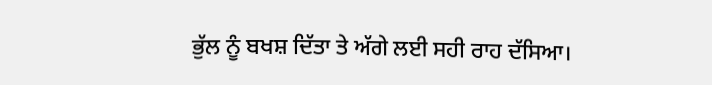ਭੁੱਲ ਨੂੰ ਬਖਸ਼ ਦਿੱਤਾ ਤੇ ਅੱਗੇ ਲਈ ਸਹੀ ਰਾਹ ਦੱਸਿਆ।